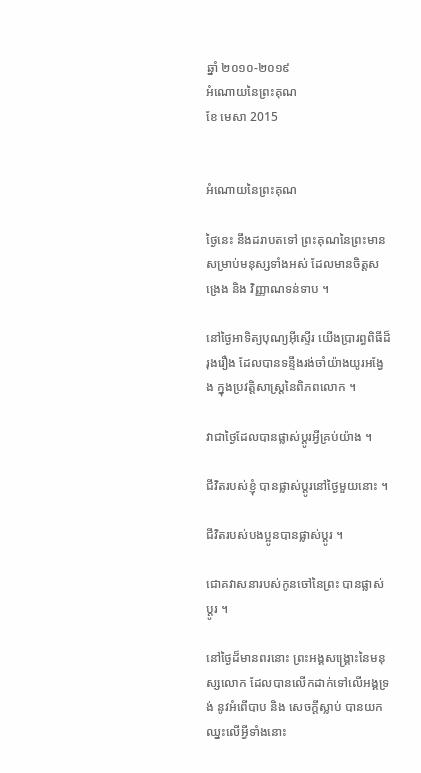ឆ្នាំ ២០១០-២០១៩
អំណោយនៃព្រះគុណ
ខែ មេសា 2015


អំណោយនៃព្រះគុណ

ថ្ងៃនេះ នឹងដរាបតទៅ ព្រះគុណនៃព្រះមានសម្រាប់មនុស្សទាំងអស់ ដែលមានចិត្តសង្រេង និង វិញ្ញាណទន់ទាប ។

នៅថ្ងៃអាទិត្យបុណ្យអ៊ីស្ទើរ យើងប្រារព្ធពិធីដ៏រុងរឿង ដែលបានទន្ទឹងរង់ចាំយ៉ាងយូរអង្វែង ក្នុងប្រវត្តិសាស្ត្រនៃពិភពលោក ។

វាជាថ្ងៃដែលបានផ្លាស់ប្ដូរអ្វីគ្រប់យ៉ាង ។

ជីវិតរបស់ខ្ញុំ បានផ្លាស់ប្ដូរនៅថ្ងៃមួយនោះ ។

ជីវិតរបស់បងប្អូនបានផ្លាស់ប្ដូរ ។

ជោគវាសនារបស់កូនចៅនៃព្រះ បានផ្លាស់ប្ដូរ ។

នៅថ្ងៃដ៏មានពរនោះ ព្រះអង្គសង្គ្រោះនៃមនុស្សលោក ដែលបានលើកដាក់ទៅលើអង្គទ្រង់ នូវអំពើបាប និង សេចក្ដីស្លាប់ បានយកឈ្នះលើអ្វីទាំងនោះ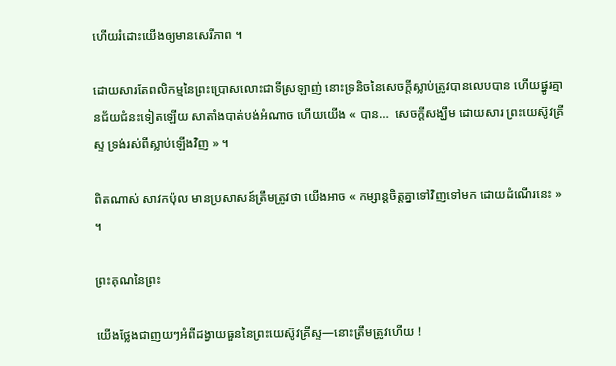ហើយរំដោះយើងឲ្យមានសេរីភាព ។

ដោយសារតែពលិកម្មនៃព្រះប្រោសលោះជាទីស្រឡាញ់ នោះទ្រនិចនៃសេចក្ដីស្លាប់ត្រូវបានលេបបាន ហើយផ្នូរគ្មានជ័យជំនះទៀតឡើយ សាតាំងបាត់បង់អំណាច ហើយយើង « បាន…  សេចក្ដីសង្ឃឹម ដោយសារ ព្រះយេស៊ូវគ្រីស្ទ ទ្រង់រស់ពីស្លាប់ឡើងវិញ » ។

ពិតណាស់ សាវកប៉ុល មានប្រសាសន៍ត្រឹមត្រូវថា យើងអាច « កម្សាន្តចិត្តគ្នាទៅវិញទៅមក ដោយដំណើរនេះ » ។

ព្រះគុណនៃព្រះ

យើងថ្លែងជាញយៗអំពីដង្វាយធួននៃព្រះយេស៊ូវគ្រីស្ទ—នោះត្រឹមត្រូវហើយ !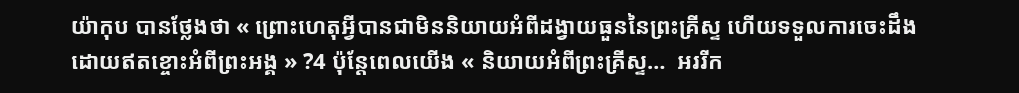យ៉ាកុប បានថ្លែងថា « ព្រោះហេតុអ្វីបានជាមិននិយាយអំពីដង្វាយធួននៃព្រះគ្រីស្ទ ហើយទទួលការចេះដឹងដោយឥតខ្ចោះអំពីព្រះអង្គ » ?4 ប៉ុន្តែពេលយើង « និយាយអំពីព្រះគ្រីស្ទ…  អររីក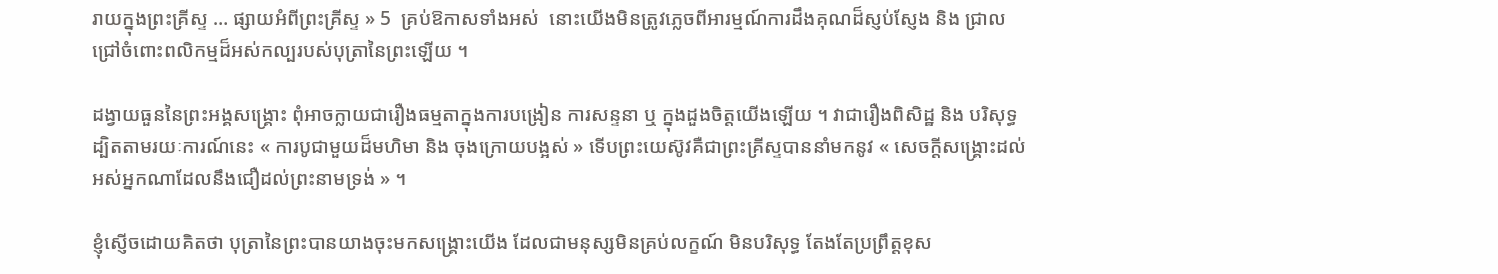រាយក្នុងព្រះគ្រីស្ទ … ផ្សាយអំពីព្រះគ្រីស្ទ » 5  គ្រប់ឱកាសទាំងអស់  នោះយើងមិនត្រូវភ្លេចពីអារម្មណ៍ការដឹងគុណដ៏ស្ញប់ស្ញែង និង ជ្រាលជ្រៅចំពោះពលិកម្មដ៏អស់កល្បរបស់បុត្រានៃព្រះឡើយ ។

ដង្វាយធួននៃព្រះអង្គសង្គ្រោះ ពុំអាចក្លាយជារឿងធម្មតាក្នុងការបង្រៀន ការសន្ទនា ឬ ក្នុងដួងចិត្តយើងឡើយ ។ វាជារឿងពិសិដ្ឋ និង បរិសុទ្ធ ដ្បិតតាមរយៈការណ៍នេះ « ការបូជាមួយដ៏មហិមា និង ចុងក្រោយបង្អស់ » ទើបព្រះយេស៊ូវគឺជាព្រះគ្រីស្ទបាននាំមកនូវ « សេចក្តីសង្គ្រោះដល់អស់អ្នកណាដែលនឹងជឿដល់ព្រះនាមទ្រង់ » ។

ខ្ញុំស្ញើចដោយគិតថា បុត្រានៃព្រះបានយាងចុះមកសង្គ្រោះយើង ដែលជាមនុស្សមិនគ្រប់លក្ខណ៍ មិនបរិសុទ្ធ តែងតែប្រព្រឹត្តខុស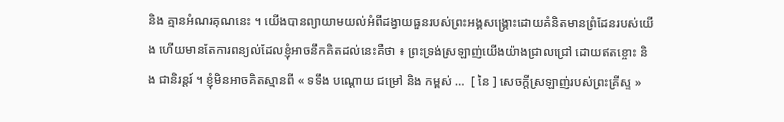និង គ្មានអំណរគុណនេះ ។ យើងបានព្យាយាមយល់អំពីដង្វាយធួនរបស់ព្រះអង្គសង្គ្រោះដោយគំនិតមានព្រំដែនរបស់យើង ហើយមានតែការពន្យល់ដែលខ្ញុំអាចនឹកគិតដល់នេះគឺថា ៖ ព្រះទ្រង់ស្រឡាញ់យើងយ៉ាងជ្រាលជ្រៅ ដោយឥតខ្ចោះ និង ជានិរន្តរ៍ ។ ខ្ញុំមិនអាចគិតស្មានពី « ទទឹង បណ្ដោយ ជម្រៅ និង កម្ពស់ …  [ នៃ ] សេចក្ដីស្រឡាញ់របស់ព្រះគ្រីស្ទ »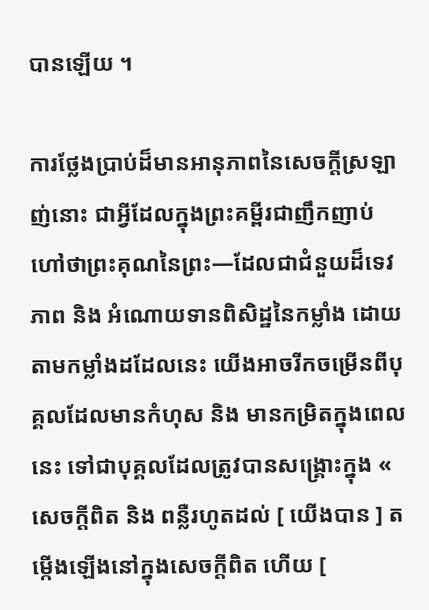បានឡើយ ។

ការថ្លែងប្រាប់ដ៏មានអានុភាពនៃសេចក្ដីស្រឡាញ់នោះ ជាអ្វីដែលក្នុងព្រះគម្ពីរជាញឹកញាប់ហៅថាព្រះគុណនៃព្រះ—ដែលជាជំនួយដ៏ទេវភាព និង អំណោយទានពិសិដ្ឋនៃកម្លាំង ដោយតាមកម្លាំងដដែលនេះ យើងអាចរីកចម្រើនពីបុគ្គលដែលមានកំហុស និង មានកម្រិតក្នុងពេលនេះ ទៅជាបុគ្គលដែលត្រូវបានសង្គ្រោះក្នុង « សេចក្តីពិត និង ពន្លឺរហូតដល់ [ យើងបាន ] តម្កើងឡើងនៅក្នុងសេចក្ដីពិត ហើយ [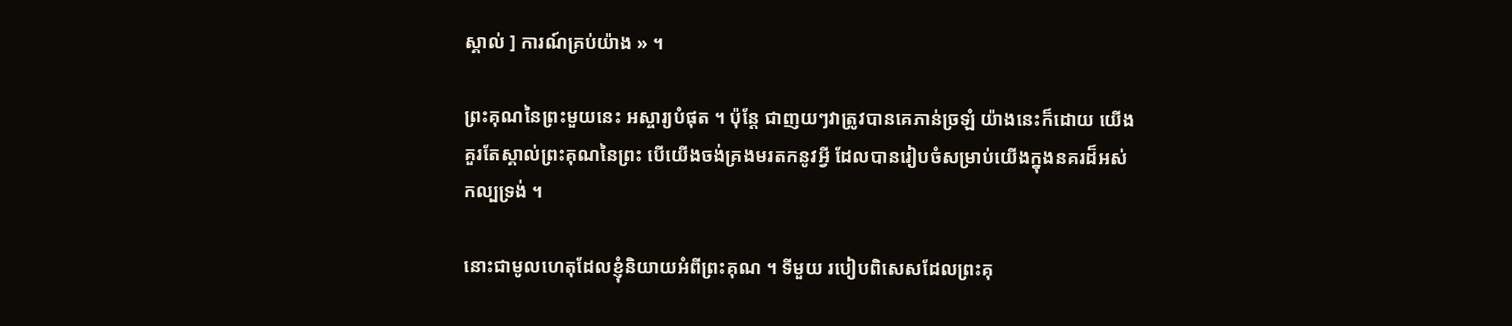ស្គាល់ ] ការណ៍គ្រប់យ៉ាង » ។

ព្រះគុណនៃព្រះមួយនេះ អស្ចារ្យបំផុត ។ ប៉ុន្តែ ជាញយៗវាត្រូវបានគេភាន់ច្រឡំ យ៉ាងនេះក៏ដោយ យើងគួរតែស្គាល់ព្រះគុណនៃព្រះ បើយើងចង់គ្រងមរតកនូវអ្វី ដែលបានរៀបចំសម្រាប់យើងក្នុងនគរដ៏អស់កល្បទ្រង់ ។

នោះជាមូលហេតុដែលខ្ញុំនិយាយអំពីព្រះគុណ ។ ទីមួយ របៀបពិសេសដែលព្រះគុ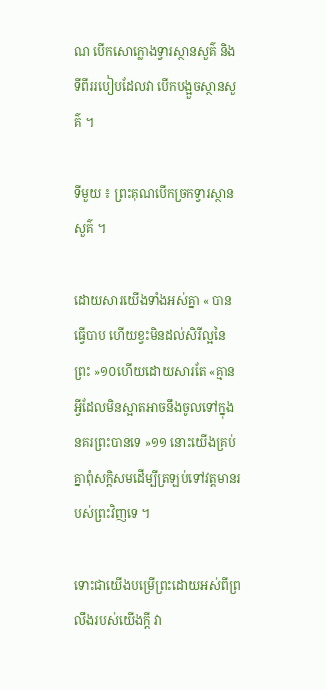ណ បើកសោក្លោងទ្វារស្ថានសួគ៌ និងទីពីររបៀបដែលវា បើកបង្អួចស្ថានសួគ៌ ។

ទីមួយ ៖ ព្រះគុណបើកច្រកទ្វារស្ថានសួគ៌ ។

ដោយសារយើងទាំងអស់គ្នា « បានធ្វើបាប ហើយខ្វះមិនដល់សិរីល្អនៃព្រះ »១០ហើយដោយសារតែ «គ្មានអ្វីដែលមិនស្អាតអាចនឹងចូលទៅក្នុងនគរព្រះបានទេ »១១ នោះយើងគ្រប់គ្នាពុំសក្ដិសមដើម្បីត្រឡប់ទៅវត្តមានរបស់ព្រះវិញទេ ។

ទោះជាយើងបម្រើព្រះដោយអស់ពីព្រលឹងរបស់យើងក្ដី វា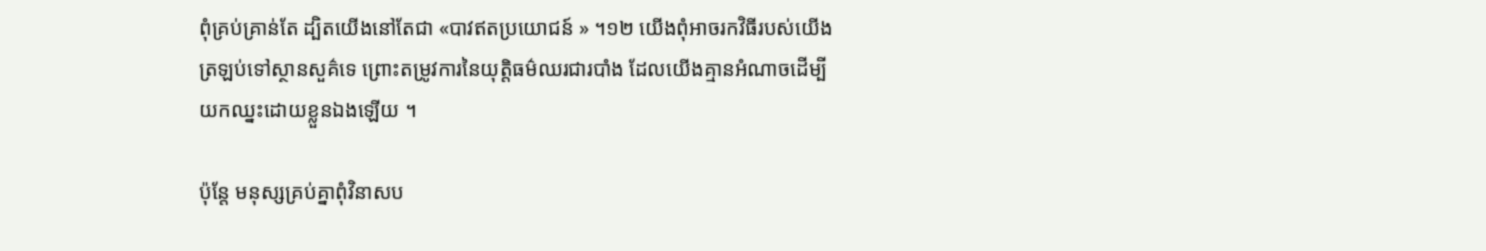ពុំគ្រប់គ្រាន់តែ ដ្បិតយើងនៅតែជា «បាវឥតប្រយោជន៍ » ។១២ យើងពុំអាចរកវិធីរបស់យើងត្រឡប់ទៅស្ថានសួគ៌ទេ ព្រោះតម្រូវការនៃយុត្តិធម៌ឈរជារបាំង ដែលយើងគ្មានអំណាចដើម្បីយកឈ្នះដោយខ្លួនឯងឡើយ ។

ប៉ុន្តែ មនុស្សគ្រប់គ្នាពុំវិនាសប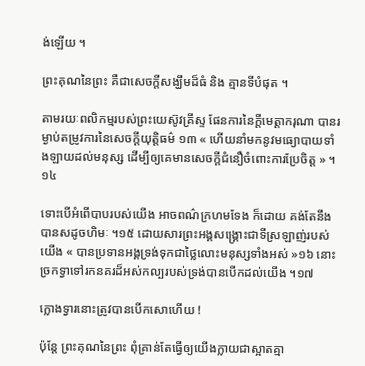ង់ឡើយ ។

ព្រះគុណនៃព្រះ គឺជាសេចក្ដីសង្ឃឹមដ៏ធំ និង គ្មានទីបំផុត ។

តាមរយៈពលិកម្មរបស់ព្រះយេស៊ូវគ្រីស្ទ ផែនការនៃក្ដីមេត្តាករុណា បានរម្ងាប់តម្រូវការនៃសេចក្ដីយុត្តិធម៌ ១៣ « ហើយនាំមកនូវមធ្យោបាយទាំងឡាយដល់មនុស្ស ដើម្បីឲ្យគេមានសេចក្ដីជំនឿចំពោះការប្រែចិត្ត » ។១៤

ទោះបើអំពើបាបរបស់យើង អាចពណ៌ក្រហមទែង ក៏ដោយ គង់តែនឹងបានសដូចហិមៈ ។១៥ ដោយសារព្រះអង្គសង្គ្រោះជាទីស្រឡាញ់របស់យើង « បានប្រទានអង្គទ្រង់ទុកជាថ្លៃលោះមនុស្សទាំងអស់ »១៦ នោះច្រកទ្វាទៅរកនគរដ៏អស់កល្បរបស់ទ្រង់បានបើកដល់យើង ។១៧

ក្លោងទ្វារនោះត្រូវបានបើកសោហើយ !

ប៉ុន្តែ ព្រះគុណនៃព្រះ ពុំគ្រាន់តែធ្វើឲ្យយើងក្លាយជាស្អាតគ្មា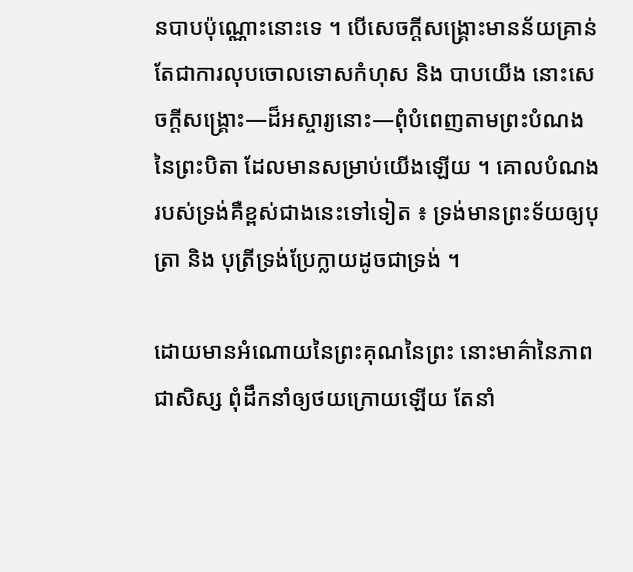នបាបប៉ុណ្ណោះនោះទេ ។ បើសេចក្តីសង្គ្រោះមានន័យគ្រាន់តែជាការលុបចោលទោសកំហុស និង បាបយើង នោះសេចក្តីសង្គ្រោះ—ដ៏អស្ចារ្យនោះ—ពុំបំពេញតាមព្រះបំណងនៃព្រះបិតា ដែលមានសម្រាប់យើងឡើយ ។ គោលបំណងរបស់ទ្រង់គឺខ្ពស់ជាងនេះទៅទៀត ៖ ទ្រង់មានព្រះទ័យឲ្យបុត្រា និង បុត្រីទ្រង់ប្រែក្លាយដូចជាទ្រង់ ។

ដោយមានអំណោយនៃព្រះគុណនៃព្រះ នោះមាគ៌ានៃភាពជាសិស្ស ពុំដឹកនាំឲ្យថយក្រោយឡើយ តែនាំ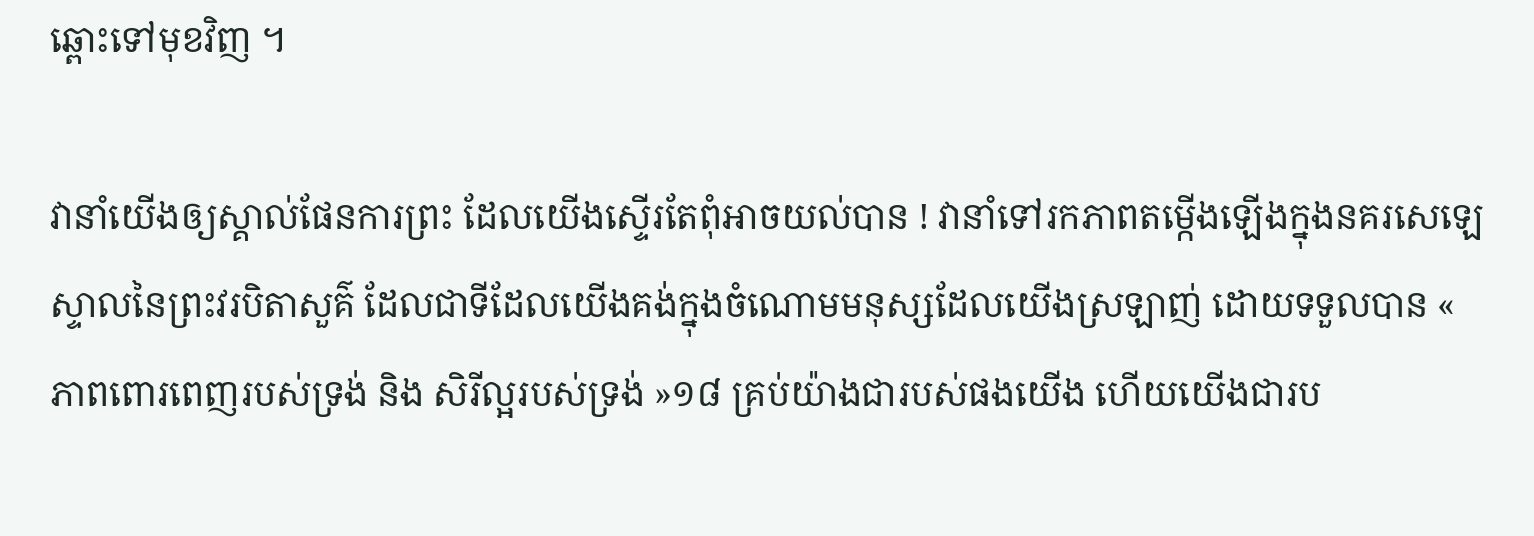ឆ្ពោះទៅមុខវិញ ។

វានាំយើងឲ្យស្គាល់ផែនការព្រះ ដែលយើងស្ទើរតែពុំអាចយល់បាន ! វានាំទៅរកភាពតម្កើងឡើងក្នុងនគរសេឡេស្ទាលនៃព្រះវរបិតាសួគ៌ ដែលជាទីដែលយើងគង់ក្នុងចំណោមមនុស្សដែលយើងស្រឡាញ់ ដោយទទួលបាន « ភាពពោរពេញរបស់ទ្រង់ និង សិរីល្អរបស់ទ្រង់ »១៨ គ្រប់យ៉ាងជារបស់ផងយើង ហើយយើងជារប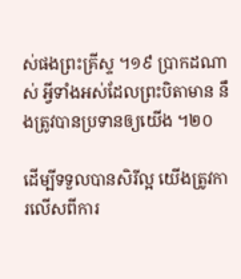ស់ផងព្រះគ្រីស្ទ ។១៩ ប្រាកដណាស់ អ្វីទាំងអស់ដែលព្រះបិតាមាន នឹងត្រូវបានប្រទានឲ្យយើង ។២០

ដើម្បីទទួលបានសិរីល្អ យើងត្រូវការលើសពីការ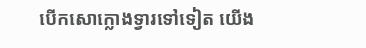បើកសោក្លោងទ្វារទៅទៀត យើង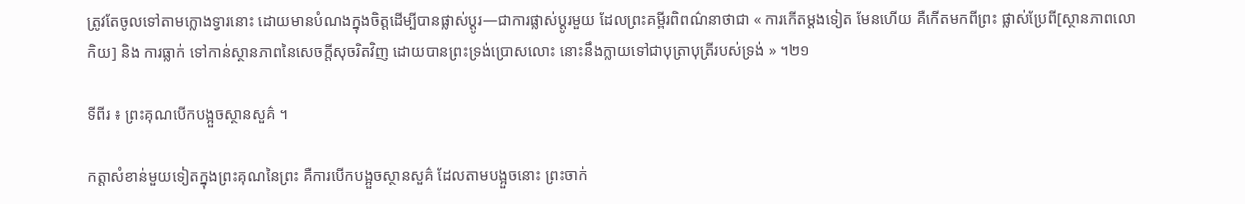ត្រូវតែចូលទៅតាមក្លោងទ្វារនោះ ដោយមានបំណងក្នុងចិត្តដើម្បីបានផ្លាស់ប្ដូរ—ជាការផ្លាស់ប្ដូរមួយ ដែលព្រះគម្ពីរពិពណ៌នាថាជា « ការកើតម្ដងទៀត មែនហើយ គឺកើតមកពីព្រះ ផ្លាស់ប្រែពី[ស្ថានភាពលោកិយ] និង ការធ្លាក់ ទៅកាន់ស្ថានភាពនៃសេចក្ដីសុចរិតវិញ ដោយបានព្រះទ្រង់ប្រោសលោះ នោះនឹងក្លាយទៅជាបុត្រាបុត្រីរបស់ទ្រង់ » ។២១

ទីពីរ ៖ ព្រះគុណបើកបង្អួចស្ថានសួគ៌ ។

កត្តាសំខាន់មួយទៀតក្នុងព្រះគុណនៃព្រះ គឺការបើកបង្អួចស្ថានសួគ៌ ដែលតាមបង្អួចនោះ ព្រះចាក់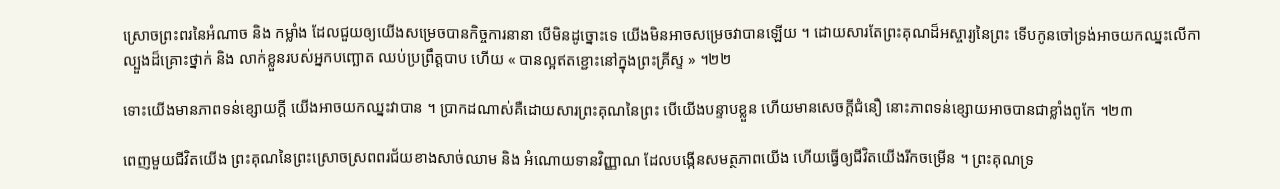ស្រោចព្រះពរនៃអំណាច និង កម្លាំង ដែលជួយឲ្យយើងសម្រេចបានកិច្ចការនានា បើមិនដូច្នោះទេ យើងមិនអាចសម្រេចវាបានឡើយ ។ ដោយសារតែព្រះគុណដ៏អស្ចារ្យនៃព្រះ ទើបកូនចៅទ្រង់អាចយកឈ្នះលើកាល្បួងដ៏គ្រោះថ្នាក់ និង លាក់ខ្លួនរបស់អ្នកបញ្ឆោត ឈប់ប្រព្រឹត្តបាប ហើយ « បានល្អឥតខ្ជោះនៅក្នុងព្រះគ្រីស្ទ » ។២២

ទោះយើងមានភាពទន់ខ្សោយក្ដី យើងអាចយកឈ្នះវាបាន ។ ប្រាកដណាស់គឺដោយសារព្រះគុណនៃព្រះ បើយើងបន្ទាបខ្លួន ហើយមានសេចក្ដីជំនឿ នោះភាពទន់ខ្សោយអាចបានជាខ្លាំងពូកែ ។២៣

ពេញមួយជីវិតយើង ព្រះគុណនៃព្រះស្រោចស្រពពរជ័យខាងសាច់ឈាម និង អំណោយទានវិញ្ញាណ ដែលបង្កើនសមត្ថភាពយើង ហើយធ្វើឲ្យជីវិតយើងរីកចម្រើន ។ ព្រះគុណទ្រ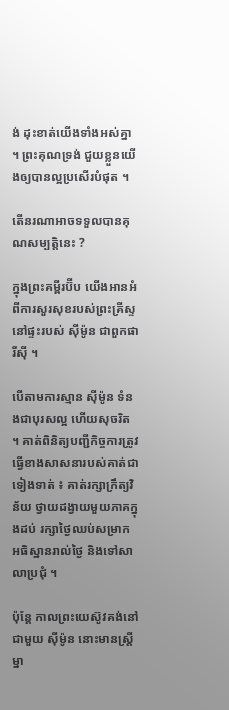ង់ ដុះខាត់យើងទាំងអស់គ្នា ។ ព្រះគុណទ្រង់ ជួយខ្លួនយើងឲ្យបានល្អប្រសើរបំផុត ។

តើនរណាអាចទទួលបានគុណសម្បត្តិនេះ ?

ក្នុងព្រះគម្ពីរប៊ីប យើងអានអំពីការសួរសុខរបស់ព្រះគ្រីស្ទ នៅផ្ទះរបស់ ស៊ីម៉ូន ជាពួកផារីស៊ី ។

បើតាមការស្មាន ស៊ីម៉ូន ទំនងជាបុរសល្អ ហើយសុចរិត ។ គាត់ពិនិត្យបញ្ជីកិច្ចការត្រូវធ្វើខាងសាសនារបស់គាត់ជាទៀងទាត់ ៖ គាត់រក្សាក្រឹត្យវិន័យ ថ្វាយដង្វាយមួយភាគក្នុងដប់ រក្សាថ្ងៃឈប់សម្រាក អធិស្ឋានរាល់ថ្ងៃ និងទៅសាលាប្រជុំ ។

ប៉ុន្តែ កាលព្រះយេស៊ូវគង់នៅជាមួយ ស៊ីម៉ូន នោះមានស្ត្រីម្នា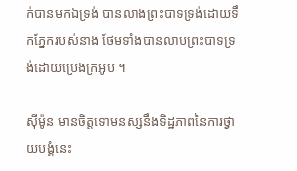ក់បានមកឯទ្រង់ បានលាងព្រះបាទទ្រង់ដោយទឹកភ្នែករបស់នាង ថែមទាំងបានលាបព្រះបាទទ្រង់ដោយប្រេងក្រអូប ។

ស៊ីម៉ូន មានចិត្តទោមនស្សនឹងទិដ្ឋភាពនៃការថ្វាយបង្គំនេះ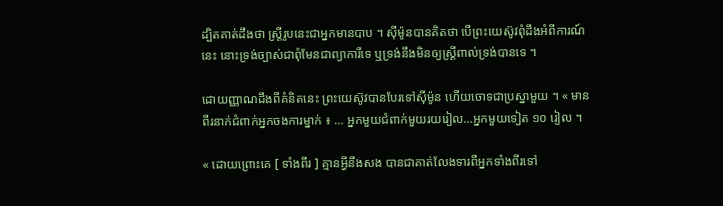ដ្បិតគាត់ដឹងថា ស្ត្រីរូបនេះជាអ្នកមានបាប ។ ស៊ីម៉ូនបានគិតថា បើព្រះយេស៊ូវពុំដឹងអំពីការណ៍នេះ នោះទ្រង់ច្បាស់ជាពុំមែនជាព្យាការីទេ ឬទ្រង់នឹងមិនឲ្យស្ត្រីពាល់ទ្រង់បានទេ ។

ដោយញ្ញាណដឹងពីគំនិតនេះ ព្រះយេស៊ូវបានបែរទៅស៊ីម៉ូន ហើយចោទជាប្រស្នាមួយ ។ « មានពីរនាក់ជំពាក់អ្នកចងការម្នាក់ ៖ … អ្នកមួយជំពាក់មួយរយរៀល…អ្នកមួយទៀត ១០ រៀល ។

« ដោយព្រោះគេ [ ទាំងពីរ ] គ្មានអ្វីនឹងសង បានជាគាត់លែងទារពីអ្នកទាំងពីរទៅ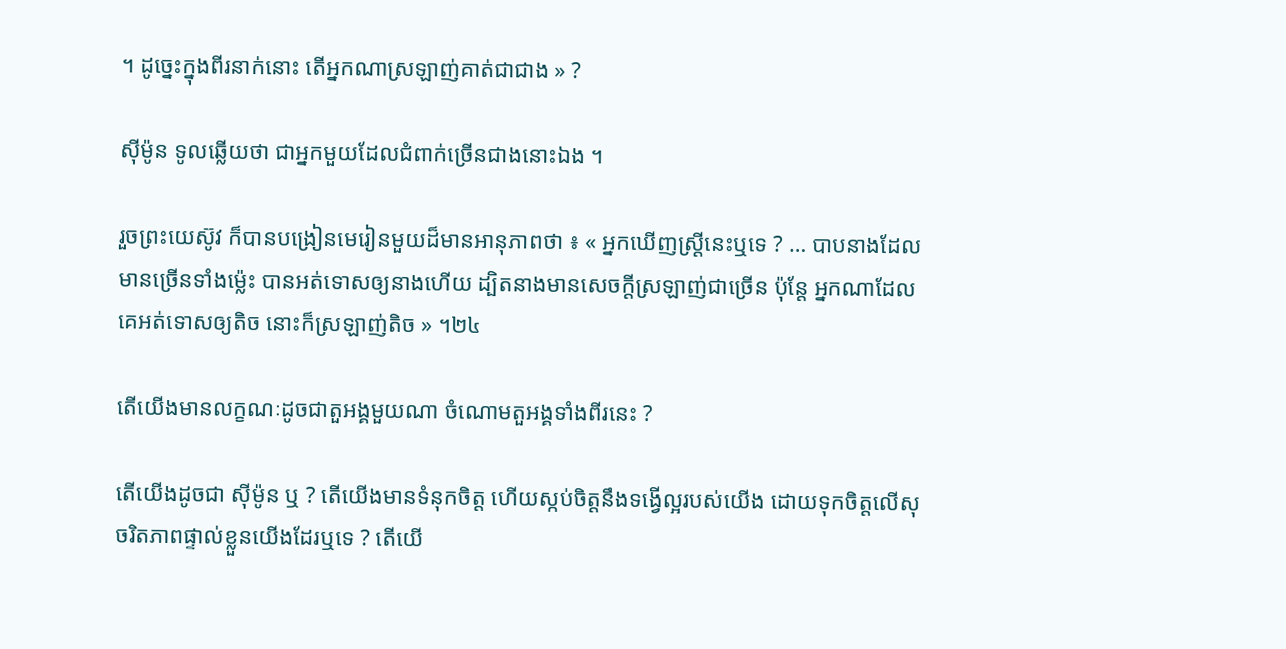។ ដូច្នេះក្នុងពីរនាក់នោះ តើអ្នកណាស្រឡាញ់គាត់ជាជាង » ?

ស៊ីម៉ូន ទូលឆ្លើយថា ជាអ្នកមួយដែលជំពាក់ច្រើនជាងនោះឯង ។

រួចព្រះយេស៊ូវ ក៏បានបង្រៀនមេរៀនមួយដ៏មានអានុភាពថា ៖ « អ្នកឃើញស្ត្រីនេះឬទេ ? … បាបនាងដែលមានច្រើនទាំងម៉្លេះ បានអត់ទោសឲ្យនាងហើយ ដ្បិតនាងមានសេចក្តីស្រឡាញ់ជាច្រើន ប៉ុន្តែ អ្នកណាដែលគេអត់ទោសឲ្យតិច នោះក៏ស្រឡាញ់តិច » ។២៤

តើយើងមានលក្ខណៈដូចជាតួអង្គមួយណា ចំណោមតួអង្គទាំងពីរនេះ ?

តើយើងដូចជា ស៊ីម៉ូន ឬ ? តើយើងមានទំនុកចិត្ត ហើយស្កប់ចិត្តនឹងទង្វើល្អរបស់យើង ដោយទុកចិត្តលើសុចរិតភាពផ្ទាល់ខ្លួនយើងដែរឬទេ ? តើយើ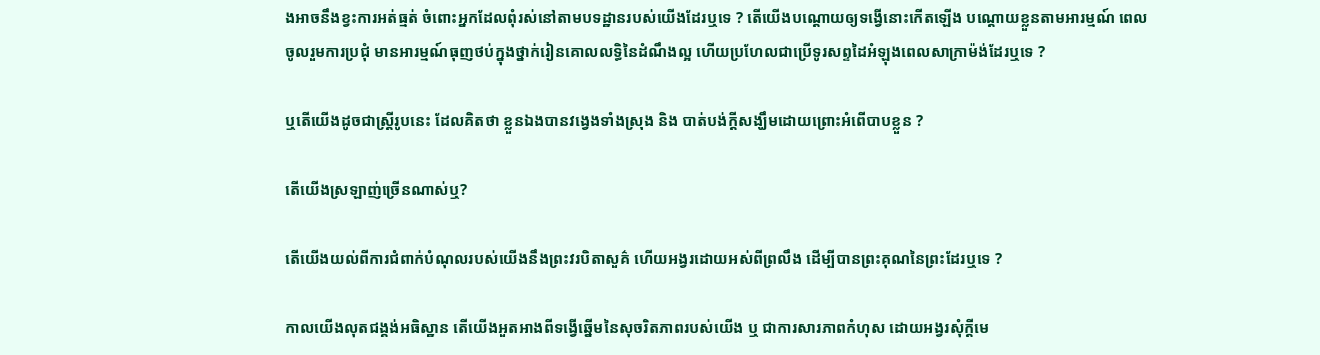ងអាចនឹងខ្វះការអត់ធ្មត់ ចំពោះអ្នកដែលពុំរស់នៅតាមបទដ្ឋានរបស់យើងដែរឬទេ ? តើយើងបណ្ដោយឲ្យទង្វើនោះកើតឡើង បណ្ដោយខ្លួនតាមអារម្មណ៍ ពេលចូលរួមការប្រជុំ មានអារម្មណ៍ធុញថប់ក្នុងថ្នាក់រៀនគោលលទ្ធិនៃដំណឹងល្អ ហើយប្រហែលជាប្រើទូរសព្ទដៃអំឡុងពេលសាក្រាម៉ង់ដែរឬទេ ?

ឬតើយើងដូចជាស្ត្រីរូបនេះ ដែលគិតថា ខ្លួនឯងបានវង្វេងទាំងស្រុង និង បាត់បង់ក្ដីសង្ឃឹមដោយព្រោះអំពើបាបខ្លួន ?

តើយើងស្រឡាញ់ច្រើនណាស់ឬ?

តើយើងយល់ពីការជំពាក់បំណុលរបស់យើងនឹងព្រះវរបិតាសួគ៌ ហើយអង្វរដោយអស់ពីព្រលឹង ដើម្បីបានព្រះគុណនៃព្រះដែរឬទេ ?

កាលយើងលុតជង្គង់អធិស្ឋាន តើយើងអួតអាងពីទង្វើឆ្នើមនៃសុចរិតភាពរបស់យើង ឬ ជាការសារភាពកំហុស ដោយអង្វរសុំក្ដីមេ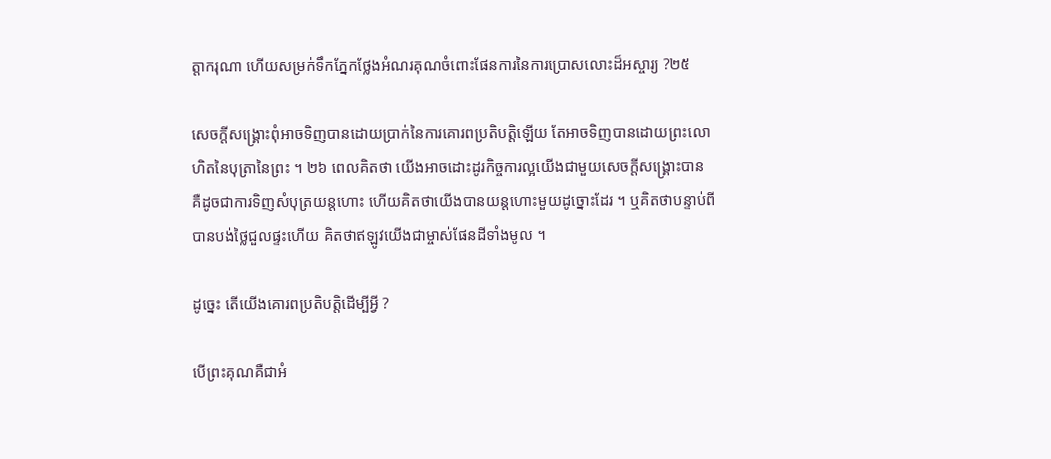ត្តាករុណា ហើយសម្រក់ទឹកភ្នែកថ្លែងអំណរគុណចំពោះផែនការនៃការប្រោសលោះដ៏អស្ចារ្យ ?២៥

សេចក្តីសង្គ្រោះពុំអាចទិញបានដោយប្រាក់នៃការគោរពប្រតិបត្តិឡើយ តែអាចទិញបានដោយព្រះលោហិតនៃបុត្រានៃព្រះ ។ ២៦ ពេលគិតថា យើងអាចដោះដូរកិច្ចការល្អយើងជាមួយសេចក្តីសង្គ្រោះបាន គឺដូចជាការទិញសំបុត្រយន្តហោះ ហើយគិតថាយើងបានយន្តហោះមួយដូច្នោះដែរ ។ ឬគិតថាបន្ទាប់ពីបានបង់ថ្លៃជួលផ្ទះហើយ គិតថាឥឡូវយើងជាម្ចាស់ផែនដីទាំងមូល ។

ដូច្នេះ តើយើងគោរពប្រតិបត្តិដើម្បីអ្វី ?

បើព្រះគុណគឺជាអំ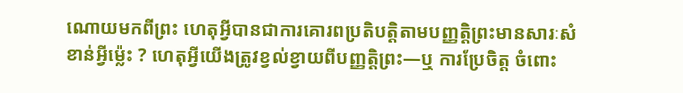ណោយមកពីព្រះ ហេតុអ្វីបានជាការគោរពប្រតិបត្តិតាមបញ្ញត្តិព្រះមានសារៈសំខាន់អ្វីម្ល៉េះ ? ហេតុអ្វីយើងត្រូវខ្វល់ខ្វាយពីបញ្ញត្តិព្រះ—ឬ ការប្រែចិត្ត ចំពោះ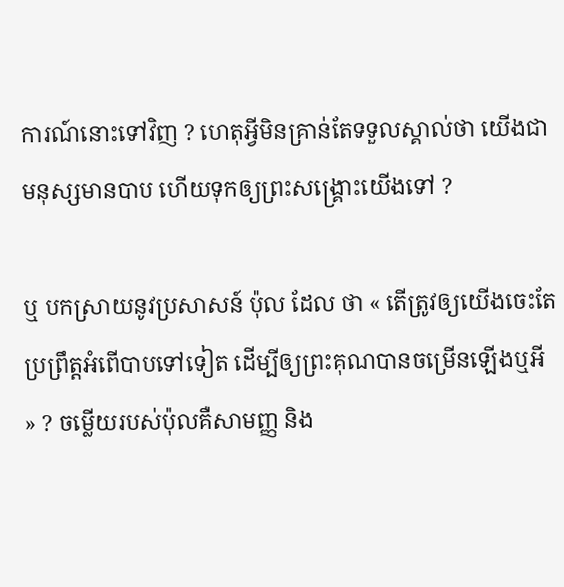ការណ៍នោះទៅវិញ ? ហេតុអ្វីមិនគ្រាន់តែទទួលស្គាល់ថា យើងជាមនុស្សមានបាប ហើយទុកឲ្យព្រះសង្គ្រោះយើងទៅ ?

ឬ បកស្រាយនូវប្រសាសន៍ ប៉ុល ដែល ថា « តើត្រូវឲ្យយើងចេះតែប្រព្រឹត្តអំពើបាបទៅទៀត ដើម្បីឲ្យព្រះគុណបានចម្រើនឡើងឬអី » ? ចម្លើយរបស់ប៉ុលគឺសាមញ្ញ និង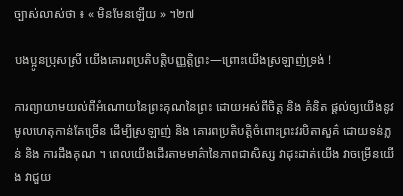ច្បាស់លាស់ថា ៖ « មិនមែនឡើយ » ។២៧

បងប្អូនប្រុសស្រី យើងគោរពប្រតិបត្តិបញ្ញត្តិព្រះ—ព្រោះយើងស្រឡាញ់ទ្រង់ !

ការព្យាយាមយល់ពីអំណោយនៃព្រះគុណនៃព្រះ ដោយអស់ពីចិត្ត និង គំនិត ផ្ដល់ឲ្យយើងនូវមូលហេតុកាន់តែច្រើន ដើម្បីស្រឡាញ់ និង គោរពប្រតិបត្តិចំពោះព្រះវរបិតាសួគ៌ ដោយទន់ភ្លន់ និង ការដឹងគុណ ។ ពេលយើងដើរតាមមាគ៌ានៃភាពជាសិស្ស វាដុះដាត់យើង វាចម្រើនយើង វាជួយ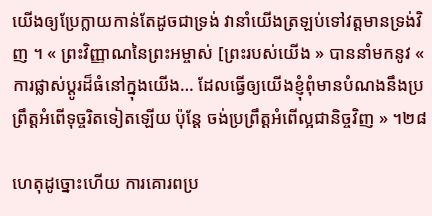យើងឲ្យប្រែក្លាយកាន់តែដូចជាទ្រង់ វានាំយើងត្រឡប់ទៅវត្តមានទ្រង់វិញ ។ « ព្រះវិញ្ញាណនៃព្រះអម្ចាស់ [ព្រះរបស់យើង » បាននាំមកនូវ « ការផ្លាស់ប្ដូរដ៏ធំនៅក្នុងយើង… ដែលធ្វើឲ្យយើងខ្ញុំពុំមានបំណងនឹងប្រព្រឹត្តអំពើទុច្ចរិតទៀតឡើយ ប៉ុន្តែ ចង់ប្រព្រឹត្តអំពើល្អជានិច្ចវិញ » ។២៨

ហេតុដូច្នោះហើយ ការគោរពប្រ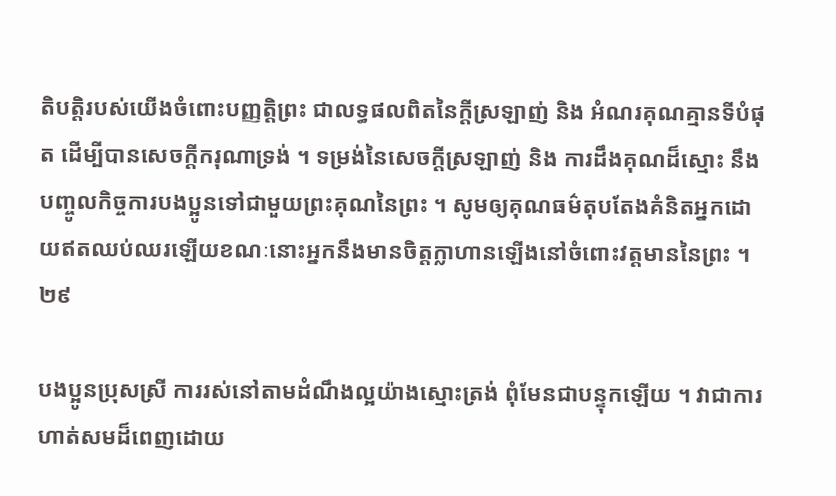តិបត្តិរបស់យើងចំពោះបញ្ញត្តិព្រះ ជាលទ្ធផលពិតនៃក្ដីស្រឡាញ់ និង អំណរគុណគ្មានទីបំផុត ដើម្បីបានសេចក្ដីករុណាទ្រង់ ។ ទម្រង់នៃសេចក្ដីស្រឡាញ់ និង ការដឹងគុណដ៏ស្មោះ នឹងបញ្ចូលកិច្ចការបងប្អូនទៅជាមួយព្រះគុណនៃព្រះ ។ សូមឲ្យគុណធម៌តុបតែងគំនិតអ្នកដោយឥតឈប់ឈរឡើយខណៈនោះអ្នកនឹងមានចិត្តក្លាហានឡើងនៅចំពោះវត្តមាននៃព្រះ ។២៩

បងប្អូនប្រុសស្រី ការរស់នៅតាមដំណឹងល្អយ៉ាងស្មោះត្រង់ ពុំមែនជាបន្ទុកឡើយ ។ វាជាការហាត់សមដ៏ពេញដោយ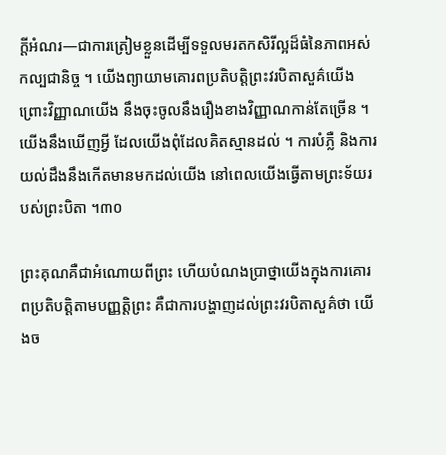ក្ដីអំណរ—ជាការត្រៀមខ្លួនដើម្បីទទួលមរតកសិរីល្អដ៏ធំនៃភាពអស់កល្បជានិច្ច ។ យើងព្យាយាមគោរពប្រតិបត្តិព្រះវរបិតាសួគ៌យើង ព្រោះវិញ្ញាណយើង នឹងចុះចូលនឹងរឿងខាងវិញ្ញាណកាន់តែច្រើន ។ យើងនឹងឃើញអ្វី ដែលយើងពុំដែលគិតស្មានដល់ ។ ការបំភ្លឺ និងការយល់ដឹងនឹងកើតមានមកដល់យើង នៅពេលយើងធ្វើតាមព្រះទ័យរបស់ព្រះបិតា ។៣០

ព្រះគុណគឺជាអំណោយពីព្រះ ហើយបំណងប្រាថ្នាយើងក្នុងការគោរពប្រតិបត្តិតាមបញ្ញត្តិព្រះ គឺជាការបង្ហាញដល់ព្រះវរបិតាសួគ៌ថា យើងច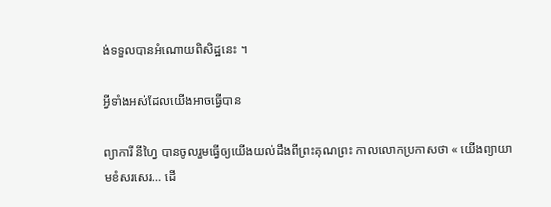ង់ទទួលបានអំណោយពិសិដ្ឋនេះ ។

អ្វីទាំងអស់ដែលយើងអាចធ្វើបាន

ព្យាការី នីហ្វៃ បានចូលរួមធ្វើឲ្យយើងយល់ដឹងពីព្រះគុណព្រះ កាលលោកប្រកាសថា « យើងព្យាយាមខំសរសេរ… ដើ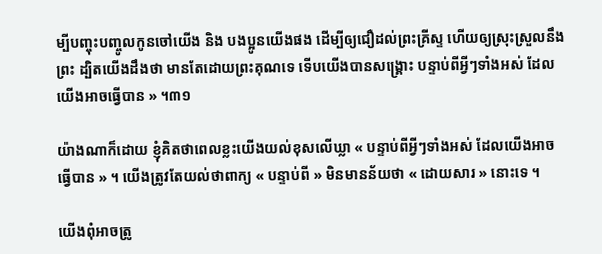ម្បីបញ្ចុះបញ្ចូលកូនចៅយើង និង បងប្អូនយើងផង ដើម្បីឲ្យជឿដល់ព្រះគ្រីស្ទ ហើយឲ្យស្រុះស្រួលនឹងព្រះ ដ្បិតយើងដឹងថា មានតែដោយព្រះគុណទេ ទើបយើងបានសង្គ្រោះ បន្ទាប់ពីអ្វីៗទាំងអស់ ដែលយើងអាចធ្វើបាន » ។៣១

យ៉ាងណាក៏ដោយ ខ្ញុំគិតថាពេលខ្លះយើងយល់ខុសលើឃ្លា « បន្ទាប់ពីអ្វីៗទាំងអស់ ដែលយើងអាចធ្វើបាន » ។ យើងត្រូវតែយល់ថាពាក្យ « បន្ទាប់ពី » មិនមានន័យថា « ដោយសារ » នោះទេ ។

យើងពុំអាចត្រូ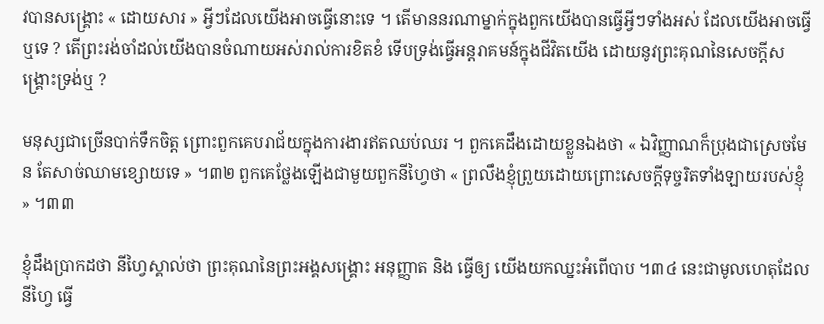វបានសង្គ្រោះ « ដោយសារ » អ្វីៗដែលយើងអាចធ្វើនោះទេ ។ តើមាននរណាម្នាក់ក្នុងពួកយើងបានធ្វើអ្វីៗទាំងអស់ ដែលយើងអាចធ្វើឬទេ ? តើព្រះរង់ចាំដល់យើងបានចំណាយអស់រាល់ការខិតខំ ទើបទ្រង់ធ្វើអន្តរាគមន៍ក្នុងជីវិតយើង ដោយនូវព្រះគុណនៃសេចក្តីសង្គ្រោះទ្រង់ឬ ?

មនុស្សជាច្រើនបាក់ទឹកចិត្ត ព្រោះពួកគេបរាជ័យក្នុងការងារឥតឈប់ឈរ ។ ពួកគេដឹងដោយខ្លួនឯងថា « ឯវិញ្ញាណក៏ប្រុងជាស្រេចមែន តែសាច់ឈាមខ្សោយទេ » ។៣២ ពួកគេថ្លែងឡើងជាមួយពួកនីហ្វៃថា « ព្រលឹងខ្ញុំព្រួយដោយព្រោះសេចក្ដីទុច្ចរិតទាំងឡាយរបស់ខ្ញុំ » ។៣៣

ខ្ញុំដឹងប្រាកដថា នីហ្វៃស្គាល់ថា ព្រះគុណនៃព្រះអង្គសង្គ្រោះ អនុញ្ញាត និង ធ្វើឲ្យ យើងយកឈ្នះអំពើបាប ។៣៤ នេះជាមូលហេតុដែលនីហ្វៃ ធ្វើ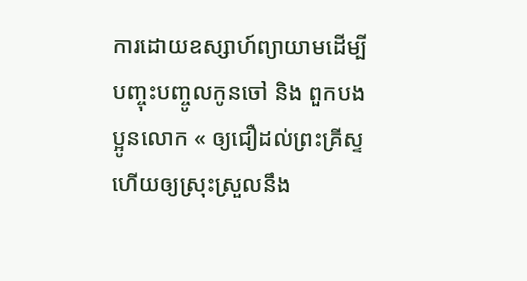ការដោយឧស្សាហ៍ព្យាយាមដើម្បីបញ្ចុះបញ្ចូលកូនចៅ និង ពួកបងប្អូនលោក « ឲ្យជឿដល់ព្រះគ្រីស្ទ ហើយឲ្យស្រុះស្រួលនឹង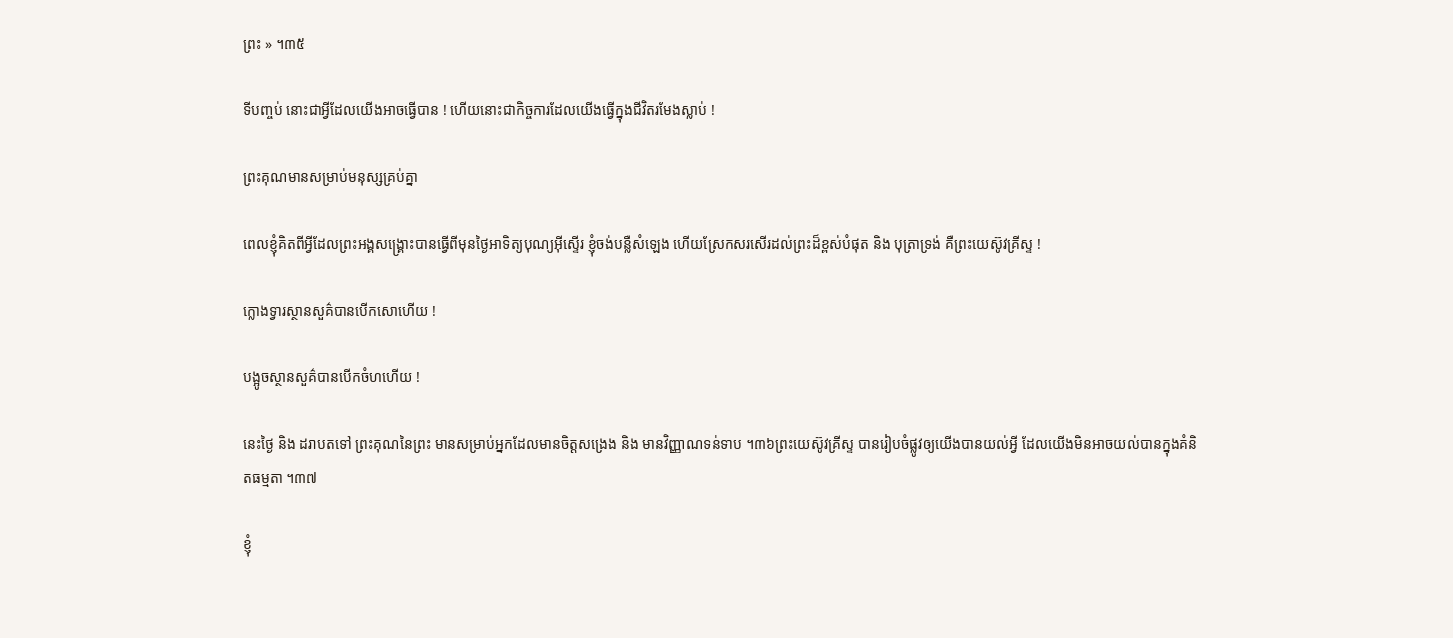ព្រះ » ។៣៥

ទីបញ្ចប់ នោះជាអ្វីដែលយើងអាចធ្វើបាន ! ហើយនោះជាកិច្ចការដែលយើងធ្វើក្នុងជីវិតរមែងស្លាប់ !

ព្រះគុណមានសម្រាប់មនុស្សគ្រប់គ្នា

ពេលខ្ញុំគិតពីអ្វីដែលព្រះអង្គសង្គ្រោះបានធ្វើពីមុនថ្ងៃអាទិត្យបុណ្យអ៊ីស្ទើរ ខ្ញុំចង់បន្លឺសំឡេង ហើយស្រែកសរសើរដល់ព្រះដ៏ខ្ពស់បំផុត និង បុត្រាទ្រង់ គឺព្រះយេស៊ូវគ្រីស្ទ !

ក្លោងទ្វារស្ថានសួគ៌បានបើកសោហើយ !

បង្អូចស្ថានសួគ៌បានបើកចំហហើយ !

នេះថ្ងៃ និង ដរាបតទៅ ព្រះគុណនៃព្រះ មានសម្រាប់អ្នកដែលមានចិត្តសង្រេង និង មានវិញ្ញាណទន់ទាប ។៣៦ព្រះយេស៊ូវគ្រីស្ទ បានរៀបចំផ្លូវឲ្យយើងបានយល់អ្វី ដែលយើងមិនអាចយល់បានក្នុងគំនិតធម្មតា ។៣៧

ខ្ញុំ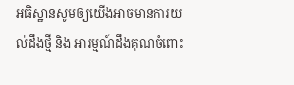អធិស្ឋានសូមឲ្យយើងអាចមានការយល់ដឹងថ្មី និង អារម្មណ៍ដឹងគុណចំពោះ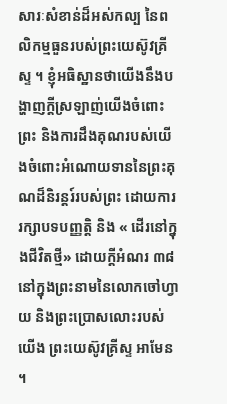សារៈសំខាន់ដ៏អស់កល្ប នៃពលិកម្មធួនរបស់ព្រះយេស៊ូវគ្រីស្ទ ។ ខ្ញុំអធិស្ឋានថាយើងនឹងបង្ហាញក្ដីស្រឡាញ់យើងចំពោះព្រះ និងការដឹងគុណរបស់យើងចំពោះអំណោយទាននៃព្រះគុណដ៏និរន្ដរ៍របស់ព្រះ ដោយការរក្សាបទបញ្ញត្តិ និង « ដើរនៅក្នុងជីវិតថ្មី» ដោយក្ដីអំណរ ៣៨ នៅក្នុងព្រះនាមនៃលោកចៅហ្វាយ និងព្រះប្រោសលោះរបស់យើង ព្រះយេស៊ូវគ្រីស្ទ អាមែន ។